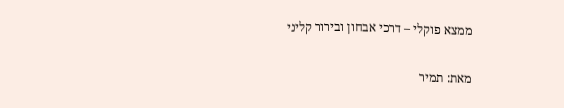ממצא פוקלי – דרכי אבחון ובירור קליני

מאת: תמיר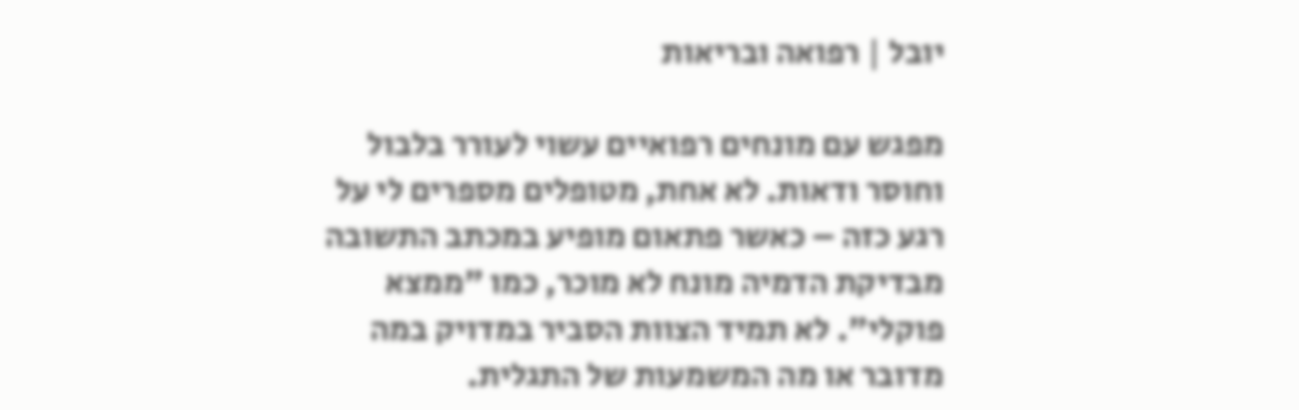יובל | רפואה ובריאות

מפגש עם מונחים רפואיים עשוי לעורר בלבול וחוסר ודאות. לא אחת, מטופלים מספרים לי על רגע כזה – כאשר פתאום מופיע במכתב התשובה מבדיקת הדמיה מונח לא מוכר, כמו "ממצא פוקלי". לא תמיד הצוות הסביר במדויק במה מדובר או מה המשמעות של התגלית.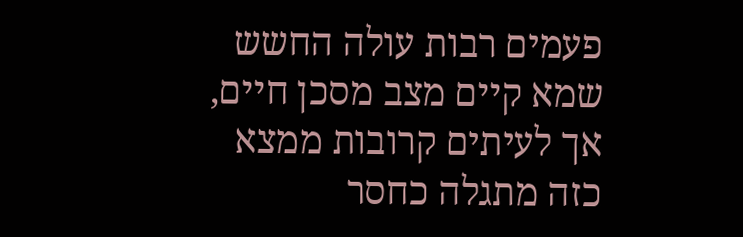פעמים רבות עולה החשש שמא קיים מצב מסכן חיים, אך לעיתים קרובות ממצא כזה מתגלה כחסר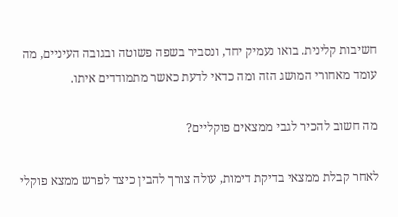חשיבות קלינית. בואו נעמיק יחד, ונסביר בשפה פשוטה ובגובה העיניים, מה עומד מאחורי המושג הזה ומה כדאי לדעת כאשר מתמודדים איתו.

מה חשוב להכיר לגבי ממצאים פוקליים?

לאחר קבלת ממצאי בדיקת דימות, עולה צורך להבין כיצד לפרש ממצא פוקלי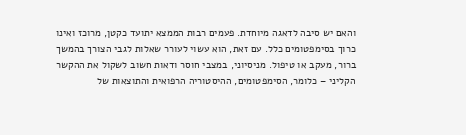והאם יש סיבה לדאגה מיוחדת. פעמים רבות הממצא יתועד כקטן, מרוכז ואינו כרוך בסימפטומים כלל. עם זאת, הוא עשוי לעורר שאלות לגבי הצורך בהמשך ברור, מעקב או טיפול. מניסיוני, במצבי חוסר ודאות חשוב לשקול את ההקשר הקליני – כלומר, הסימפטומים, ההיסטוריה הרפואית והתוצאות של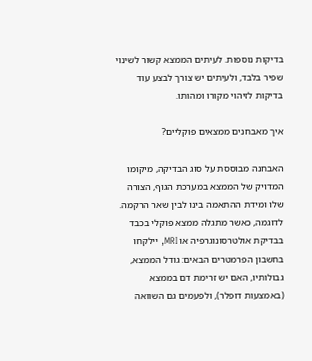בדיקות נוספות. לעיתים הממצא קשור לשינוי שפיר בלבד, ולעיתים יש צורך לבצע עוד בדיקות לזיהוי מקורו ומהותו.

איך מאבחנים ממצאים פוקליים?

האבחנה מבוססת על סוג הבדיקה, מיקומו המדויק של הממצא במערכת הגוף, הצורה שלו ומידת ההתאמה בינו לבין שאר הרקמה. לדוגמה, כאשר מתגלה ממצא פוקלי בכבד בבדיקת אולטרסונוגרפיה או MRI, יילקחו בחשבון הפרמטרים הבאים: גודל הממצא, גבולותיו, האם יש זרימת דם בממצא (באמצעות דופלר), ולפעמים גם השוואה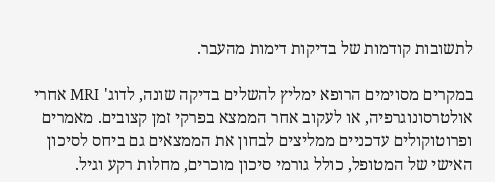לתשובות קודמות של בדיקות דימות מהעבר.

במקרים מסוימים הרופא ימליץ להשלים בדיקה שונה, לדוג' MRI אחרי אולטרסונוגרפיה, או לעקוב אחר הממצא בפרקי זמן קצובים. מאמרים ופרוטוקולים עדכניים ממליצים לבחון את הממצאים גם ביחס לסיכון האישי של המטופל, כולל גורמי סיכון מוכרים, מחלות רקע וגיל.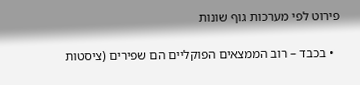פירוט לפי מערכות גוף שונות

  • בכבד – רוב הממצאים הפוקליים הם שפירים (ציסטות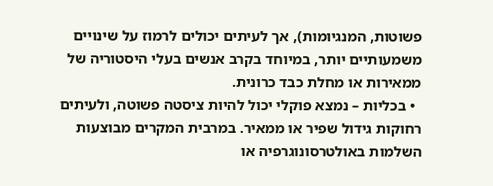פשוטות, המנגיומות), אך לעיתים יכולים לרמוז על שינויים משמעותיים יותר, במיוחד בקרב אנשים בעלי היסטוריה של ממאירות או מחלת כבד כרונית.
  • בכליות – נמצא פוקלי יכול להיות ציסטה פשוטה, ולעיתים רחוקות גידול שפיר או ממאיר. במרבית המקרים מבוצעות השלמות באולטרסונוגרפיה או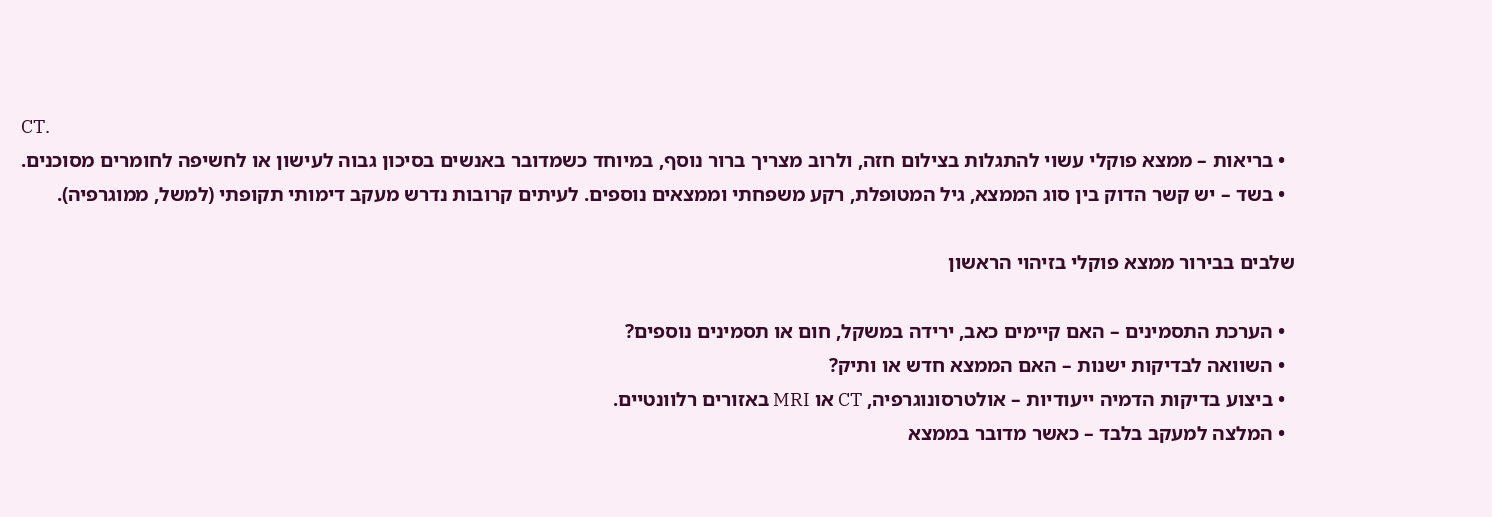CT.
  • בריאות – ממצא פוקלי עשוי להתגלות בצילום חזה, ולרוב מצריך ברור נוסף, במיוחד כשמדובר באנשים בסיכון גבוה לעישון או לחשיפה לחומרים מסוכנים.
  • בשד – יש קשר הדוק בין סוג הממצא, גיל המטופלת, רקע משפחתי וממצאים נוספים. לעיתים קרובות נדרש מעקב דימותי תקופתי (למשל, ממוגרפיה).

שלבים בבירור ממצא פוקלי בזיהוי הראשון

  • הערכת התסמינים – האם קיימים כאב, ירידה במשקל, חום או תסמינים נוספים?
  • השוואה לבדיקות ישנות – האם הממצא חדש או ותיק?
  • ביצוע בדיקות הדמיה ייעודיות – אולטרסונוגרפיה, CT או MRI באזורים רלוונטיים.
  • המלצה למעקב בלבד – כאשר מדובר בממצא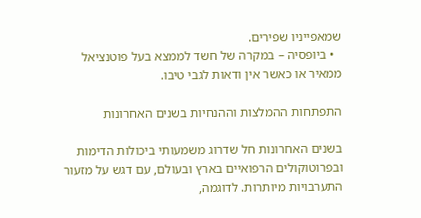שמאפייניו שפירים.
  • ביופסיה – במקרה של חשד לממצא בעל פוטנציאל ממאיר או כאשר אין ודאות לגבי טיבו.

התפתחות ההמלצות וההנחיות בשנים האחרונות

בשנים האחרונות חל שדרוג משמעותי ביכולות הדימות ובפרוטוקולים הרפואיים בארץ ובעולם, עם דגש על מזעור התערבויות מיותרות. לדוגמה,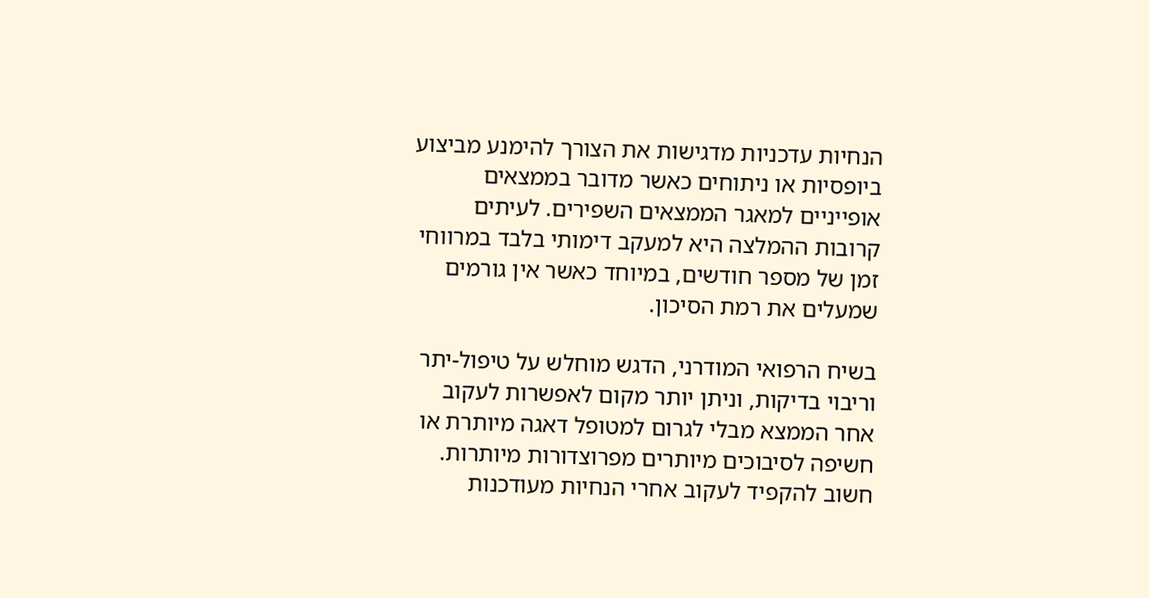הנחיות עדכניות מדגישות את הצורך להימנע מביצוע ביופסיות או ניתוחים כאשר מדובר בממצאים אופייניים למאגר הממצאים השפירים. לעיתים קרובות ההמלצה היא למעקב דימותי בלבד במרווחי זמן של מספר חודשים, במיוחד כאשר אין גורמים שמעלים את רמת הסיכון.

בשיח הרפואי המודרני, הדגש מוחלש על טיפול-יתר וריבוי בדיקות, וניתן יותר מקום לאפשרות לעקוב אחר הממצא מבלי לגרום למטופל דאגה מיותרת או חשיפה לסיבוכים מיותרים מפרוצדורות מיותרות. חשוב להקפיד לעקוב אחרי הנחיות מעודכנות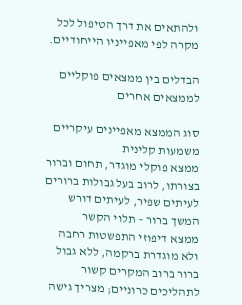ולהתאים את דרך הטיפול לכל מקרה לפי מאפייניו הייחודיים.

הבדלים בין ממצאים פוקליים לממצאים אחרים

סוג הממצא מאפיינים עיקריים משמעות קלינית
ממצא פוקלי מוגדר, תחום וברור בצורתו, לרוב בעל גבולות ברורים לעיתים שפיר, לעיתים דורש המשך ברור – תלוי הקשר
ממצא דיפוזי התפשטות רחבה ולא מוגדרת ברקמה, ללא גבול ברור ברוב המקרים קשור לתהליכים כרוניים; מצריך גישה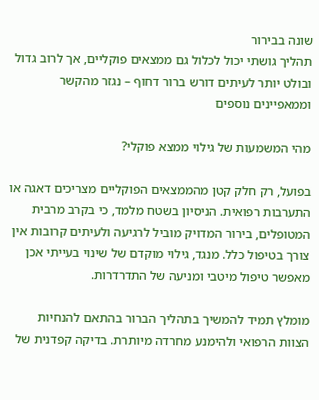שונה בבירור
תהליך גושתי יכול לכלול גם ממצאים פוקליים, אך לרוב גדול ובולט יותר לעיתים דורש ברור דחוף – נגזר מהקשר וממאפיינים נוספים

מהי המשמעות של גילוי ממצא פוקלי?

בפועל, רק חלק קטן מהממצאים הפוקליים מצריכים דאגה או התערבות רפואית. הניסיון בשטח מלמד, כי בקרב מרבית המטופלים, בירור המדויק מוביל לרגיעה ולעיתים קרובות אין צורך בטיפול כלל. מנגד, גילוי מוקדם של שינוי בעייתי אכן מאפשר טיפול מיטבי ומניעה של התדרדרות.

מומלץ תמיד להמשיך בתהליך הברור בהתאם להנחיות הצוות הרפואי ולהימנע מחרדה מיותרת. בדיקה קפדנית של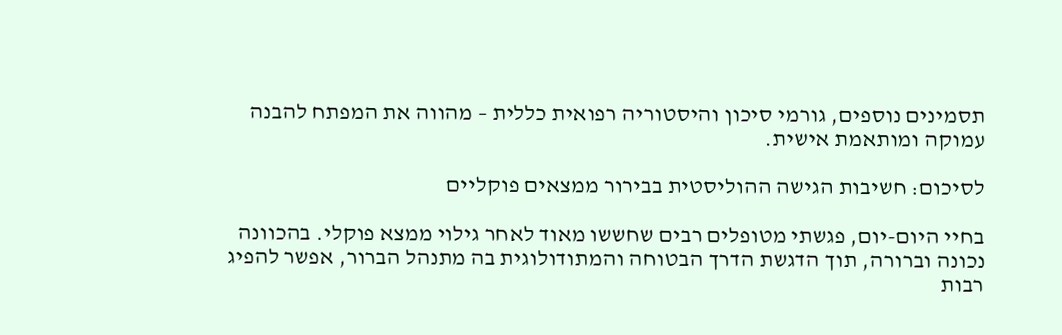תסמינים נוספים, גורמי סיכון והיסטוריה רפואית כללית – מהווה את המפתח להבנה עמוקה ומותאמת אישית.

לסיכום: חשיבות הגישה ההוליסטית בבירור ממצאים פוקליים

בחיי היום-יום, פגשתי מטופלים רבים שחששו מאוד לאחר גילוי ממצא פוקלי. בהכוונה נכונה וברורה, תוך הדגשת הדרך הבטוחה והמתודולוגית בה מתנהל הברור, אפשר להפיג רבות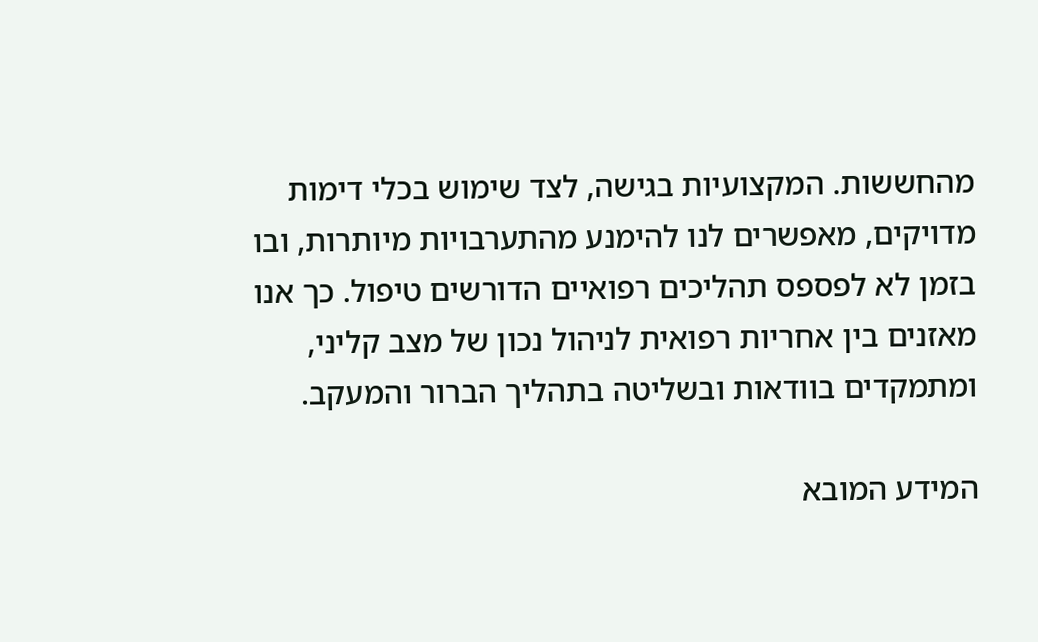מהחששות. המקצועיות בגישה, לצד שימוש בכלי דימות מדויקים, מאפשרים לנו להימנע מהתערבויות מיותרות, ובו בזמן לא לפספס תהליכים רפואיים הדורשים טיפול. כך אנו מאזנים בין אחריות רפואית לניהול נכון של מצב קליני, ומתמקדים בוודאות ובשליטה בתהליך הברור והמעקב.

המידע המובא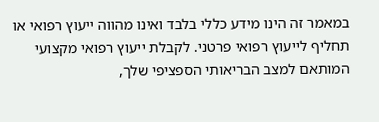במאמר זה הינו מידע כללי בלבד ואינו מהווה ייעוץ רפואי או תחליף לייעוץ רפואי פרטני. לקבלת ייעוץ רפואי מקצועי המותאם למצב הבריאותי הספציפי שלך,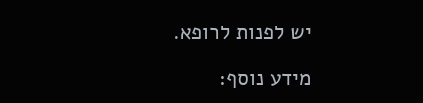יש לפנות לרופא.

מידע נוסף: